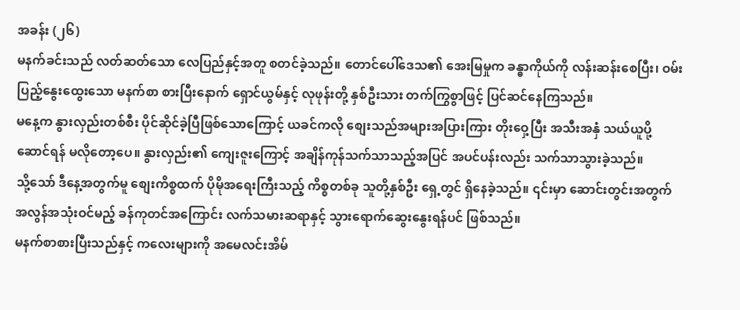အခန်း (၂၆)
မနက်ခင်းသည် လတ်ဆတ်သော လေပြည်နှင့်အတူ စတင်ခဲ့သည်။ တောင်ပေါ်ဒေသ၏ အေးမြမှုက ခန္ဓာကိုယ်ကို လန်းဆန်းစေပြီး၊ ဝမ်းပြည့်နွေးထွေးသော မနက်စာ စားပြီးနောက် ရှောင်ယွမ်နှင့် လုဖုန်းတို့ နှစ်ဦးသား တက်ကြွစွာဖြင့် ပြင်ဆင်နေကြသည်။
မနေ့က နွားလှည်းတစ်စီး ပိုင်ဆိုင်ခဲ့ပြီဖြစ်သောကြောင့် ယခင်ကလို စျေးသည်အများအပြားကြား တိုးဝှေ့ပြီး အသီးအနှံ သယ်ယူပို့ဆောင်ရန် မလိုတော့ပေ။ နွားလှည်း၏ ကျေးဇူးကြောင့် အချိန်ကုန်သက်သာသည့်အပြင် အပင်ပန်းလည်း သက်သာသွားခဲ့သည်။
သို့သော် ဒီနေ့အတွက်မူ စျေးကိစ္စထက် ပိုမိုအရေးကြီးသည့် ကိစ္စတစ်ခု သူတို့နှစ်ဦး ရှေ့တွင် ရှိနေခဲ့သည်။ ၎င်းမှာ ဆောင်းတွင်းအတွက် အလွန်အသုံးဝင်မည့် ခန်ကုတင်အကြောင်း လက်သမားဆရာနှင့် သွားရောက်ဆွေးနွေးရန်ပင် ဖြစ်သည်။
မနက်စာစားပြီးသည်နှင့် ကလေးများကို အမေလင်းအိမ်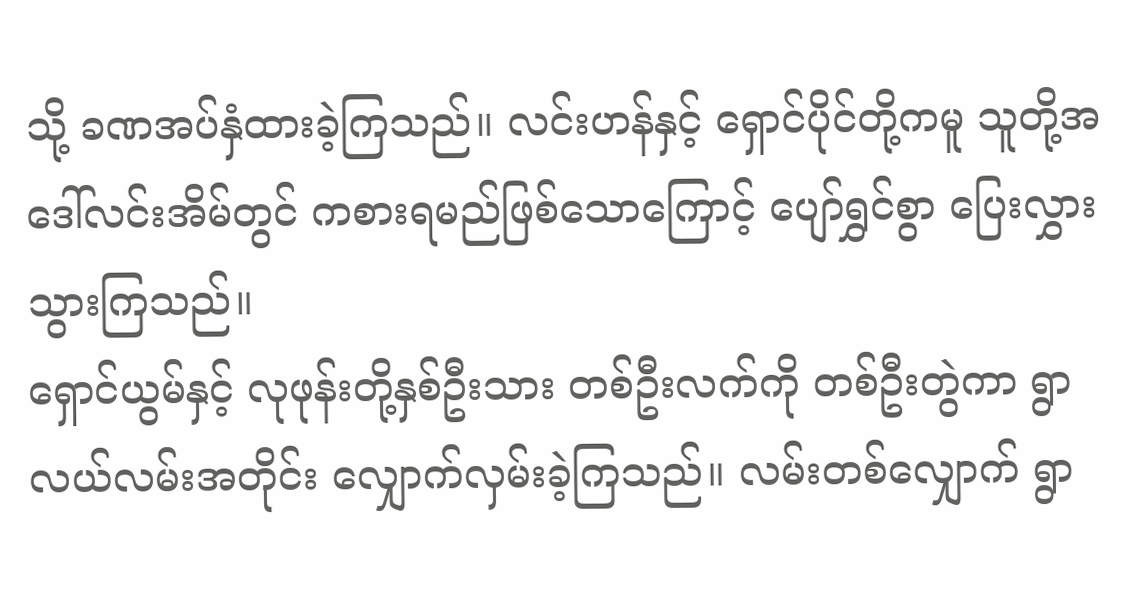သို့ ခဏအပ်နှံထားခဲ့ကြသည်။ လင်းဟန်နှင့် ရှောင်ပိုင်တို့ကမူ သူတို့အဒေါ်လင်းအိမ်တွင် ကစားရမည်ဖြစ်သောကြောင့် ပျော်ရွှင်စွာ ပြေးလွှားသွားကြသည်။
ရှောင်ယွမ်နှင့် လုဖုန်းတို့နှစ်ဦးသား တစ်ဦးလက်ကို တစ်ဦးတွဲကာ ရွာလယ်လမ်းအတိုင်း လျှောက်လှမ်းခဲ့ကြသည်။ လမ်းတစ်လျှောက် ရွာ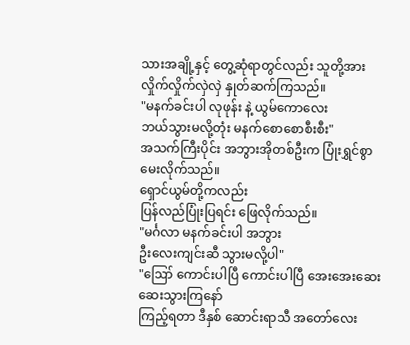သားအချို့နှင့် တွေ့ဆုံရာတွင်လည်း သူတို့အား လှိုက်လှိုက်လှဲလှဲ နှုတ်ဆက်ကြသည်။
"မနက်ခင်းပါ လုဖုန်း နဲ့ ယွမ်ကောလေး
ဘယ်သွားမလို့တုံး မနက်စောစောစီးစီး"
အသက်ကြီးပိုင်း အဘွားအိုတစ်ဦးက ပြုံးရွှင်စွာ မေးလိုက်သည်။
ရှောင်ယွမ်တို့ကလည်း
ပြန်လည်ပြုံးပြရင်း ဖြေလိုက်သည်။
"မင်္ဂလာ မနက်ခင်းပါ အဘွား
ဦးလေးကျင်းဆီ သွားမလို့ပါ"
"ဪ ကောင်းပါပြီ ကောင်းပါပြီ အေးအေးဆေးဆေးသွားကြနော်
ကြည့်ရတာ ဒီနှစ် ဆောင်းရာသီ အတော်လေး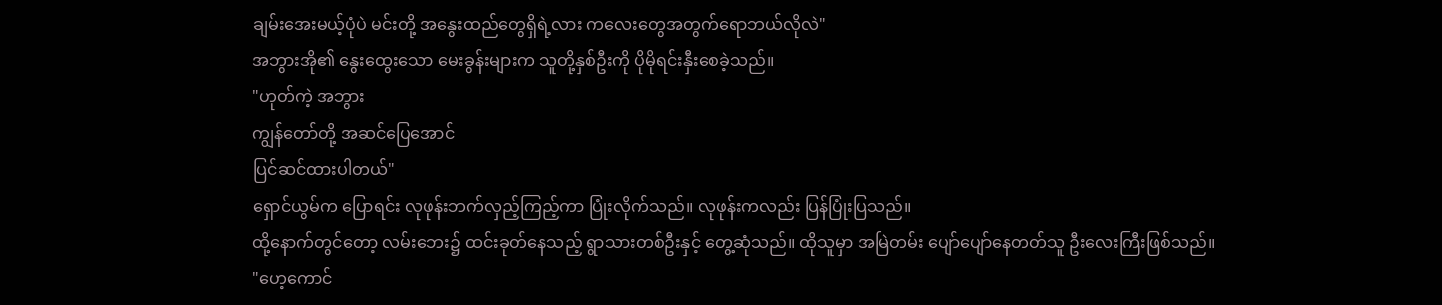ချမ်းအေးမယ့်ပုံပဲ မင်းတို့ အနွေးထည်တွေရှိရဲ့လား ကလေးတွေအတွက်ရောဘယ်လိုလဲ"
အဘွားအို၏ နွေးထွေးသော မေးခွန်းများက သူတို့နှစ်ဦးကို ပိုမိုရင်းနှီးစေခဲ့သည်။
"ဟုတ်ကဲ့ အဘွား
ကျွန်တော်တို့ အဆင်ပြေအောင်
ပြင်ဆင်ထားပါတယ်"
ရှောင်ယွမ်က ပြောရင်း လုဖုန်းဘက်လှည့်ကြည့်ကာ ပြုံးလိုက်သည်။ လုဖုန်းကလည်း ပြန်ပြုံးပြသည်။
ထို့နောက်တွင်တော့ လမ်းဘေး၌ ထင်းခုတ်နေသည့် ရွာသားတစ်ဦးနှင့် တွေ့ဆုံသည်။ ထိုသူမှာ အမြဲတမ်း ပျော်ပျော်နေတတ်သူ ဦးလေးကြီးဖြစ်သည်။
"ဟေ့ကောင်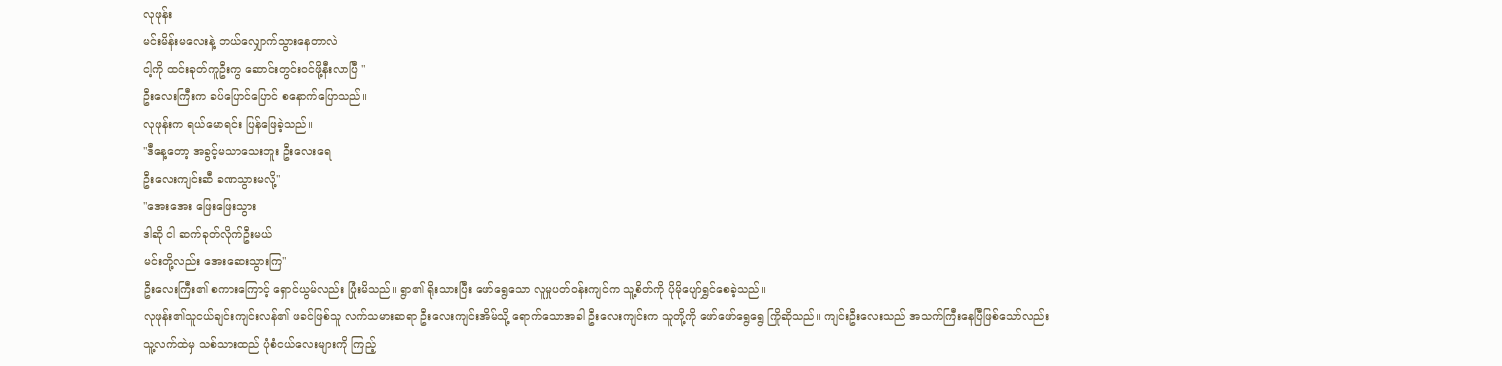လုဖုန်း
မင်းမိန်းမလေးနဲ့ ဘယ်လျှောက်သွားနေတာလဲ
ငါ့ကို ထင်းခုတ်ကူဦးကွ ဆောင်းတွင်းဝင်ဖို့နီးလာပြီ "
ဦးလေးကြီးက ခပ်ပြောင်ပြောင် စနောက်ပြောသည်။
လုဖုန်းက ရယ်မောရင်း ပြန်ဖြေခဲ့သည်။
"ဒီနေ့တော့ အခွင့်မသာသေးဘူး ဦးလေးရေ
ဦးလေးကျင်းဆီ ခဏသွားမလို့"
"အေးအေး ဖြေးဖြေးသွား
ဒါဆို ငါ ဆက်ခုတ်လိုက်ဦးမယ်
မင်းတို့လည်း အေးဆေးသွားကြ"
ဦးလေးကြီး၏ စကားကြောင့် ရှောင်ယွမ်လည်း ပြုံးမိသည်။ ရွာ၏ ရိုးသားပြီး ဖော်ရွေသော လူမှုပတ်ဝန်းကျင်က သူ့စိတ်ကို ပိုမိုပျော်ရွှင်စေခဲ့သည်။
လုဖုန်း၏သူငယ်ချင်းကျင်းလန်၏ ဖခင်ဖြစ်သူ လက်သမားဆရာ ဦးလေးကျင်းအိမ်သို့ ရောက်သောအခါ ဦးလေးကျင်းက သူတို့ကို ဖော်ဖော်ရွေရွေ ကြိုဆိုသည်။ ကျင်းဦးလေးသည် အသက်ကြီးနေပြီဖြစ်သော်လည်း သူ့လက်ထဲမှ သစ်သားထည် ပုံစံငယ်လေးများကို ကြည့်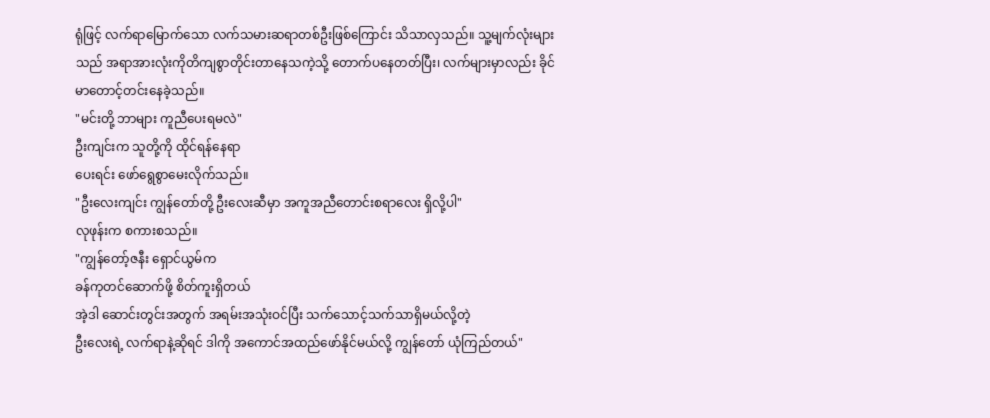ရုံဖြင့် လက်ရာမြောက်သော လက်သမားဆရာတစ်ဦးဖြစ်ကြောင်း သိသာလှသည်။ သူ့မျက်လုံးများသည် အရာအားလုံးကိုတိကျစွာတိုင်းတာနေသကဲ့သို့ တောက်ပနေတတ်ပြီး၊ လက်များမှာလည်း ခိုင်မာတောင့်တင်းနေခဲ့သည်။
"မင်းတို့ ဘာများ ကူညီပေးရမလဲ"
ဦးကျင်းက သူတို့ကို ထိုင်ရန်နေရာ
ပေးရင်း ဖော်ရွေစွာမေးလိုက်သည်။
"ဦးလေးကျင်း ကျွန်တော်တို့ ဦးလေးဆီမှာ အကူအညီတောင်းစရာလေး ရှိလို့ပါ"
လုဖုန်းက စကားစသည်။
"ကျွန်တော့်ဇနီး ရှောင်ယွမ်က
ခန်ကုတင်ဆောက်ဖို့ စိတ်ကူးရှိတယ်
အဲ့ဒါ ဆောင်းတွင်းအတွက် အရမ်းအသုံးဝင်ပြီး သက်သောင့်သက်သာရှိမယ်လို့တဲ့
ဦးလေးရဲ့ လက်ရာနဲ့ဆိုရင် ဒါကို အကောင်အထည်ဖော်နိုင်မယ်လို့ ကျွန်တော် ယုံကြည်တယ်"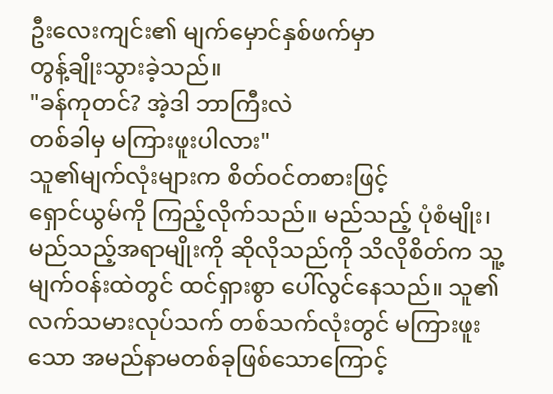ဦးလေးကျင်း၏ မျက်မှောင်နှစ်ဖက်မှာ
တွန့်ချိုးသွားခဲ့သည်။
"ခန်ကုတင်? အဲ့ဒါ ဘာကြီးလဲ
တစ်ခါမှ မကြားဖူးပါလား"
သူ၏မျက်လုံးများက စိတ်ဝင်တစားဖြင့်
ရှောင်ယွမ်ကို ကြည့်လိုက်သည်။ မည်သည့် ပုံစံမျိုး၊ မည်သည့်အရာမျိုးကို ဆိုလိုသည်ကို သိလိုစိတ်က သူ့မျက်ဝန်းထဲတွင် ထင်ရှားစွာ ပေါ်လွင်နေသည်။ သူ၏လက်သမားလုပ်သက် တစ်သက်လုံးတွင် မကြားဖူးသော အမည်နာမတစ်ခုဖြစ်သောကြောင့်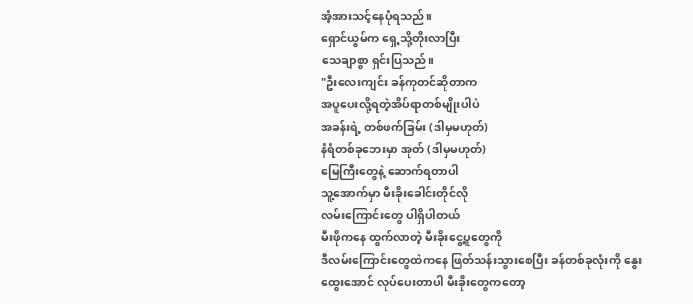အံ့အားသင့်နေပုံရသည်။
ရှောင်ယွမ်က ရှေ့သို့တိုးလာပြီး
သေချာစွာ ရှင်းပြသည်။
"ဦးလေးကျင်း ခန်ကုတင်ဆိုတာက
အပူပေးလို့ရတဲ့အိပ်ရာတစ်မျိုးပါပဲ
အခန်းရဲ့ တစ်ဖက်ခြမ်း (ဒါမှမဟုတ်)
နံရံတစ်ခုဘေးမှာ အုတ် (ဒါမှမဟုတ်)
မြေကြီးတွေနဲ့ ဆောက်ရတာပါ
သူ့အောက်မှာ မီးခိုးခေါင်းတိုင်လို
လမ်းကြောင်းတွေ ပါရှိပါတယ်
မီးဖိုကနေ ထွက်လာတဲ့ မီးခိုးငွေ့ပူတွေကို
ဒီလမ်းကြောင်းတွေထဲကနေ ဖြတ်သန်းသွားစေပြီး ခန်တစ်ခုလုံးကို နွေးထွေးအောင် လုပ်ပေးတာပါ မီးခိုးတွေကတော့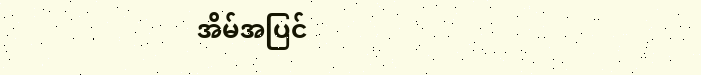အိမ်အပြင်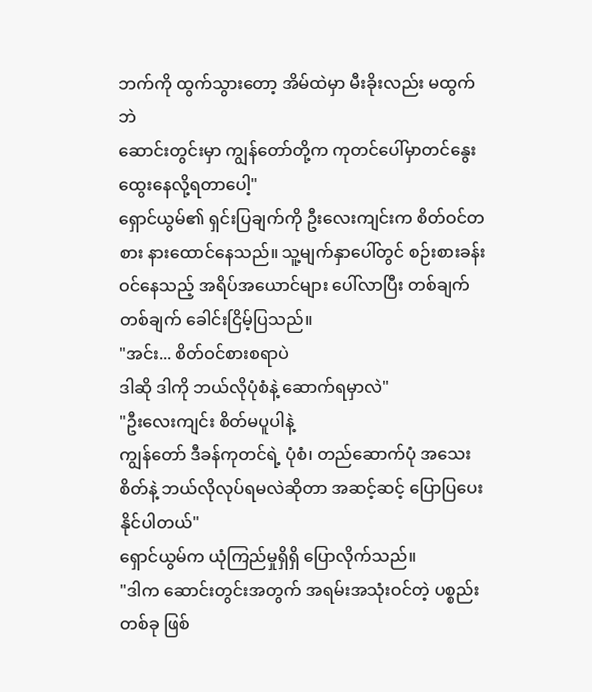ဘက်ကို ထွက်သွားတော့ အိမ်ထဲမှာ မီးခိုးလည်း မထွက်ဘဲ
ဆောင်းတွင်းမှာ ကျွန်တော်တို့က ကုတင်ပေါ်မှာတင်နွေးထွေးနေလို့ရတာပေါ့"
ရှောင်ယွမ်၏ ရှင်းပြချက်ကို ဦးလေးကျင်းက စိတ်ဝင်တစား နားထောင်နေသည်။ သူ့မျက်နှာပေါ်တွင် စဉ်းစားခန်းဝင်နေသည့် အရိပ်အယောင်များ ပေါ်လာပြီး တစ်ချက်တစ်ချက် ခေါင်းငြိမ့်ပြသည်။
"အင်း... စိတ်ဝင်စားစရာပဲ
ဒါဆို ဒါကို ဘယ်လိုပုံစံနဲ့ ဆောက်ရမှာလဲ"
"ဦးလေးကျင်း စိတ်မပူပါနဲ့
ကျွန်တော် ဒီခန်ကုတင်ရဲ့ ပုံစံ၊ တည်ဆောက်ပုံ အသေးစိတ်နဲ့ ဘယ်လိုလုပ်ရမလဲဆိုတာ အဆင့်ဆင့် ပြောပြပေးနိုင်ပါတယ်"
ရှောင်ယွမ်က ယုံကြည်မှုရှိရှိ ပြောလိုက်သည်။
"ဒါက ဆောင်းတွင်းအတွက် အရမ်းအသုံးဝင်တဲ့ ပစ္စည်းတစ်ခု ဖြစ်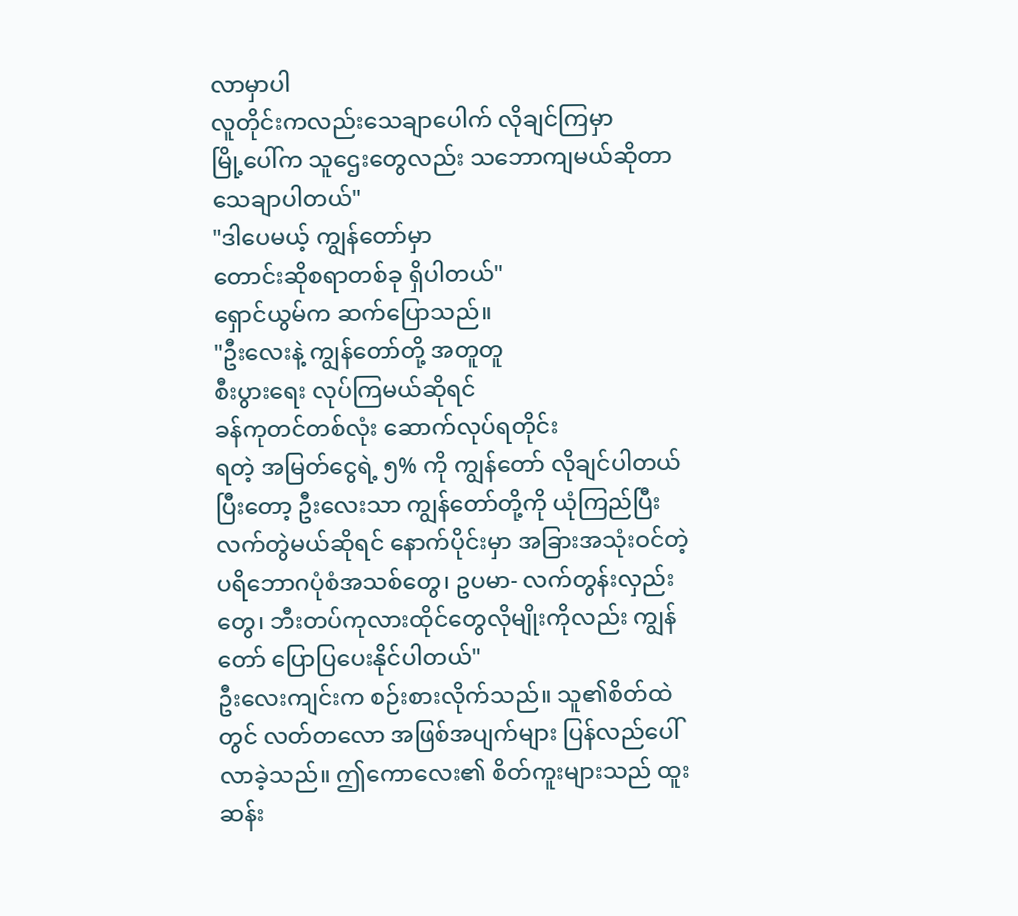လာမှာပါ
လူတိုင်းကလည်းသေချာပေါက် လိုချင်ကြမှာ
မြို့ပေါ်က သူဌေးတွေလည်း သဘောကျမယ်ဆိုတာသေချာပါတယ်"
"ဒါပေမယ့် ကျွန်တော်မှာ
တောင်းဆိုစရာတစ်ခု ရှိပါတယ်"
ရှောင်ယွမ်က ဆက်ပြောသည်။
"ဦးလေးနဲ့ ကျွန်တော်တို့ အတူတူ
စီးပွားရေး လုပ်ကြမယ်ဆိုရင်
ခန်ကုတင်တစ်လုံး ဆောက်လုပ်ရတိုင်း
ရတဲ့ အမြတ်ငွေရဲ့ ၅% ကို ကျွန်တော် လိုချင်ပါတယ် ပြီးတော့ ဦးလေးသာ ကျွန်တော်တို့ကို ယုံကြည်ပြီး လက်တွဲမယ်ဆိုရင် နောက်ပိုင်းမှာ အခြားအသုံးဝင်တဲ့ ပရိဘောဂပုံစံအသစ်တွေ၊ ဥပမာ- လက်တွန်းလှည်းတွေ၊ ဘီးတပ်ကုလားထိုင်တွေလိုမျိုးကိုလည်း ကျွန်တော် ပြောပြပေးနိုင်ပါတယ်"
ဦးလေးကျင်းက စဉ်းစားလိုက်သည်။ သူ၏စိတ်ထဲတွင် လတ်တလော အဖြစ်အပျက်များ ပြန်လည်ပေါ်လာခဲ့သည်။ ဤကောလေး၏ စိတ်ကူးများသည် ထူးဆန်း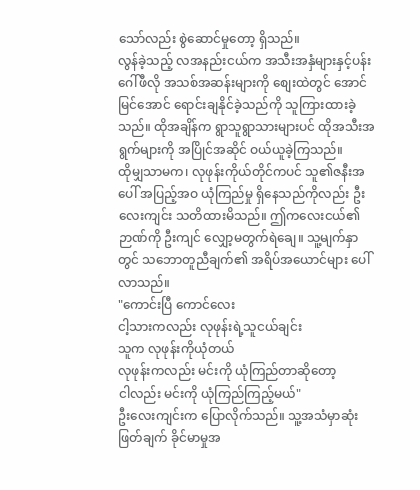သော်လည်း စွဲဆောင်မှုတော့ ရှိသည်။
လွန်ခဲ့သည့် လအနည်းငယ်က အသီးအနှံများနှင့်ပန်းဂေါ်ဖီလို အသစ်အဆန်းများကို စျေးထဲတွင် အောင်မြင်အောင် ရောင်းချနိုင်ခဲ့သည်ကို သူကြားထားခဲ့သည်။ ထိုအချိန်က ရွာသူရွာသားများပင် ထိုအသီးအရွက်များကို အပြိုင်အဆိုင် ဝယ်ယူခဲ့ကြသည်။
ထိုမျှသာမက၊ လုဖုန်းကိုယ်တိုင်ကပင် သူ၏ဇနီးအပေါ် အပြည့်အဝ ယုံကြည်မှု ရှိနေသည်ကိုလည်း ဦးလေးကျင်း သတိထားမိသည်။ ဤကလေးငယ်၏ ဉာဏ်ကို ဦးကျင် လျှော့မတွက်ရဲချေ။ သူ့မျက်နှာတွင် သဘောတူညီချက်၏ အရိပ်အယောင်များ ပေါ်လာသည်။
"ကောင်းပြီ ကောင်လေး
ငါ့သားကလည်း လုဖုန်းရဲ့သူငယ်ချင်း
သူက လုဖုန်းကိုယုံတယ်
လုဖုန်းကလည်း မင်းကို ယုံကြည်တာဆိုတော့
ငါလည်း မင်းကို ယုံကြည်ကြည့်မယ်"
ဦးလေးကျင်းက ပြောလိုက်သည်။ သူ့အသံမှာဆုံးဖြတ်ချက် ခိုင်မာမှုအ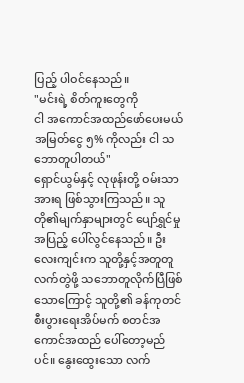ပြည့် ပါဝင်နေသည်။
"မင်းရဲ့ စိတ်ကူးတွေကို
ငါ အကောင်အထည်ဖော်ပေးမယ်
အမြတ်ငွေ ၅% ကိုလည်း ငါ သဘောတူပါတယ်"
ရှောင်ယွမ်နှင့် လုဖုန်းတို့ ဝမ်းသာအားရ ဖြစ်သွားကြသည်။ သူတို၏မျက်နှာများတွင် ပျော်ရွှင်မှုအပြည့် ပေါ်လွင်နေသည်။ ဦးလေးကျင်းက သူတို့နှင့်အတူတူ လက်တွဲဖို့ သဘောတူလိုက်ပြီဖြစ်သောကြောင့် သူတို့၏ ခန်ကုတင် စီးပွားရေးအိပ်မက် စတင်အကောင်အထည် ပေါ်တော့မည်ပင်။ နွေးထွေးသော လက်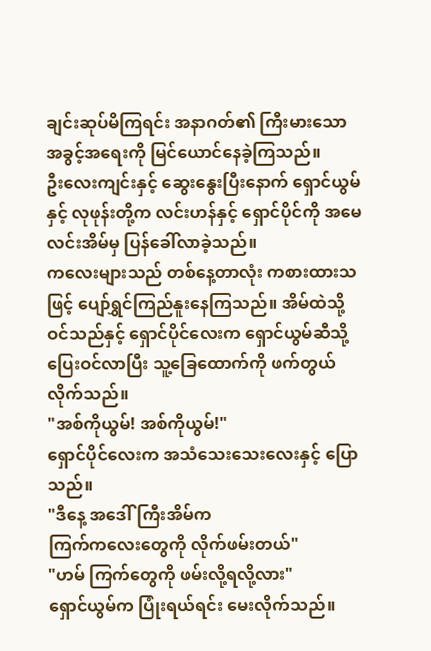ချင်းဆုပ်မိကြရင်း အနာဂတ်၏ ကြီးမားသော အခွင့်အရေးကို မြင်ယောင်နေခဲ့ကြသည်။
ဦးလေးကျင်းနှင့် ဆွေးနွေးပြီးနောက် ရှောင်ယွမ်နှင့် လုဖုန်းတို့က လင်းဟန်နှင့် ရှောင်ပိုင်ကို အမေလင်းအိမ်မှ ပြန်ခေါ်လာခဲ့သည်။
ကလေးများသည် တစ်နေ့တာလုံး ကစားထားသဖြင့် ပျော်ရွှင်ကြည်နူးနေကြသည်။ အိမ်ထဲသို့ ဝင်သည်နှင့် ရှောင်ပိုင်လေးက ရှောင်ယွမ်ဆီသို့ ပြေးဝင်လာပြီး သူ့ခြေထောက်ကို ဖက်တွယ်လိုက်သည်။
"အစ်ကိုယွမ်! အစ်ကိုယွမ်!"
ရှောင်ပိုင်လေးက အသံသေးသေးလေးနှင့် ပြောသည်။
"ဒီနေ့ အဒေါ်ကြီးအိမ်က
ကြက်ကလေးတွေကို လိုက်ဖမ်းတယ်"
"ဟမ် ကြက်တွေကို ဖမ်းလို့ရလို့လား"
ရှောင်ယွမ်က ပြုံးရယ်ရင်း မေးလိုက်သည်။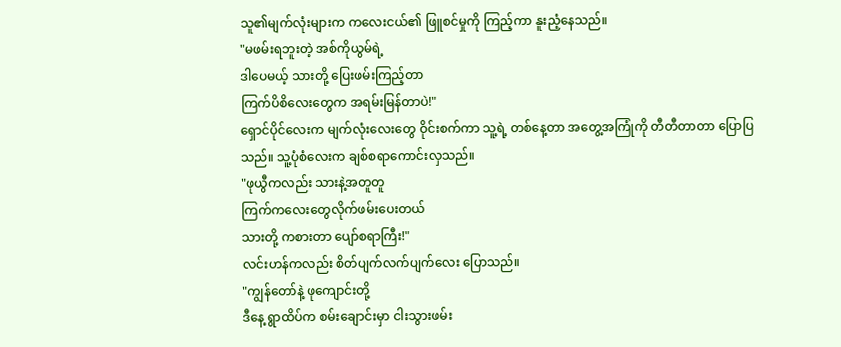သူ၏မျက်လုံးများက ကလေးငယ်၏ ဖြူစင်မှုကို ကြည့်ကာ နူးညံ့နေသည်။
"မဖမ်းရဘူးတဲ့ အစ်ကိုယွမ်ရဲ့
ဒါပေမယ့် သားတို့ ပြေးဖမ်းကြည့်တာ
ကြက်ပိစိလေးတွေက အရမ်းမြန်တာပဲ!"
ရှောင်ပိုင်လေးက မျက်လုံးလေးတွေ ဝိုင်းစက်ကာ သူ့ရဲ့ တစ်နေ့တာ အတွေ့အကြုံကို တီတီတာတာ ပြောပြသည်။ သူ့ပုံစံလေးက ချစ်စရာကောင်းလှသည်။
"ဖုယွီကလည်း သားနဲ့အတူတူ
ကြက်ကလေးတွေလိုက်ဖမ်းပေးတယ်
သားတို့ ကစားတာ ပျော်စရာကြီး!"
လင်းဟန်ကလည်း စိတ်ပျက်လက်ပျက်လေး ပြောသည်။
"ကျွန်တော်နဲ့ ဖုကျောင်းတို့
ဒီနေ့ ရွာထိပ်က စမ်းချောင်းမှာ ငါးသွားဖမ်း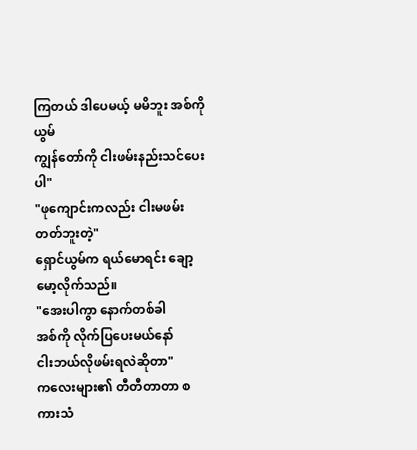ကြတယ် ဒါပေမယ့် မမိဘူး အစ်ကိုယွမ်
ကျွန်တော်ကို ငါးဖမ်းနည်းသင်ပေးပါ"
"ဖုကျောင်းကလည်း ငါးမဖမ်းတတ်ဘူးတဲ့"
ရှောင်ယွမ်က ရယ်မောရင်း ချော့မော့လိုက်သည်။
"အေးပါကွာ နောက်တစ်ခါ
အစ်ကို လိုက်ပြပေးမယ်နော်
ငါးဘယ်လိုဖမ်းရလဲဆိုတာ"
ကလေးများ၏ တီတီတာတာ စကားသံ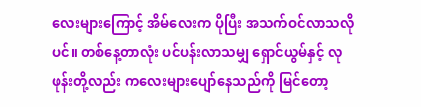လေးများကြောင့် အိမ်လေးက ပိုပြီး အသက်ဝင်လာသလိုပင်။ တစ်နေ့တာလုံး ပင်ပန်းလာသမျှ ရှောင်ယွမ်နှင့် လုဖုန်းတို့လည်း ကလေးများပျော်နေသည်ကို မြင်တော့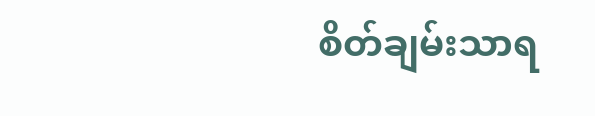စိတ်ချမ်းသာရ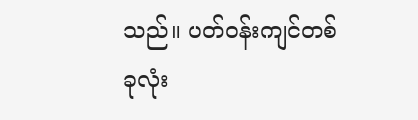သည်။ ပတ်ဝန်းကျင်တစ်ခုလုံး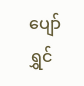ပျော်ရွှင်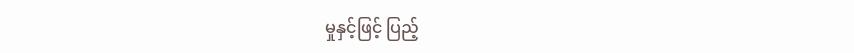မှုနှင့်ဖြင့် ပြည့်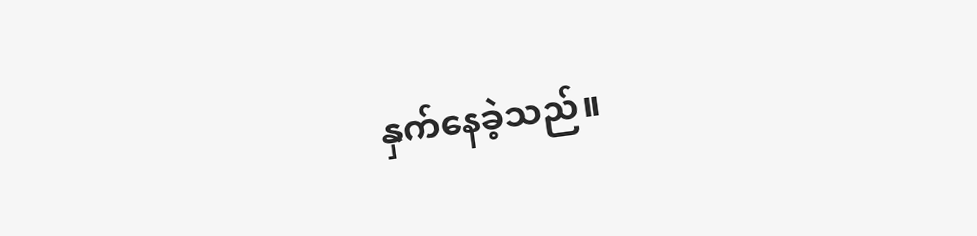နှက်နေခဲ့သည်။